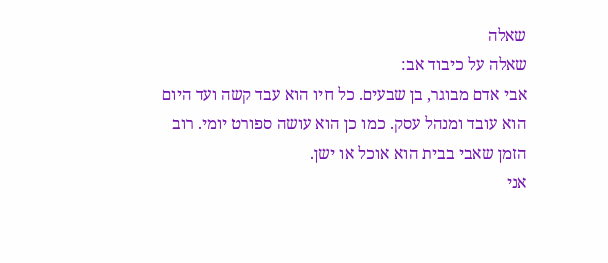שאלה
שאלה על כיבוד אב:
אבי אדם מבוגר, בן שבעים. כל חיו הוא עבד קשה ועד היום הוא עובד ומנהל עסק. כמו כן הוא עושה ספורט יומי. רוב הזמן שאבי בבית הוא אוכל או ישן.
אני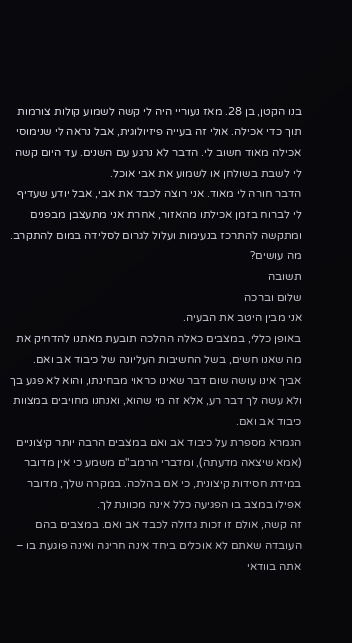בנו הקטן, בן 28. מאז נעוריי היה לי קשה לשמוע קולות צורמות תוך כדי אכילה. אולי זה בעייה פיזיולוגית, אבל נראה לי שנימוסי אכילה מאוד חשוב לי. הדבר לא נרגע עם השנים. עד היום קשה לי לשבת בשולחן או לשמוע את אבי אוכל.
הדבר חורה לי מאוד. אני רוצה לכבד את אבי, אבל יודע שעדיף לי לברוח בזמן אכילתו מהאזור, אחרת אני מתעצבן מבפנים ומתקשה להתרכז בנעימות ועלול לגרום לסלידה במום להתקרב.
מה עושים?
תשובה
שלום וברכה
אני מבין היטב את הבעיה.
באופן כללי, במצבים כאלה ההלכה תובעת מאתנו להדחיק את מה שאנו חשים, בשל החשיבות העליונה של כיבוד אב ואם. אביך אינו עושה שום דבר שאינו כראוי מבחינתו, והוא לא פגע בך ולא עשה לך דבר רע, אלא זה מי שהוא, ואנחנו מחויבים במצוות כיבוד אב ואם.
הגמרא מספרת על כיבוד אב ואם במצבים הרבה יותר קיצוניים (אמא שיצאה מדעתה), ומדברי הרמב"ם משמע כי אין מדובר במידת חסידות קיצונית, כי אם בהלכה. במקרה שלך, מדובר אפילו במצב בו הפגיעה כלל אינה מכוונת לך.
זה קשה, אולם זו זכות גדולה לכבד אב ואם. במצבים בהם העובדה שאתם לא אוכלים ביחד אינה חריגה ואינה פוגעת בו – אתה בוודאי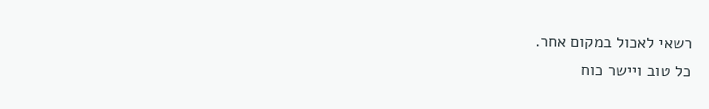רשאי לאכול במקום אחר.
כל טוב ויישר כוח